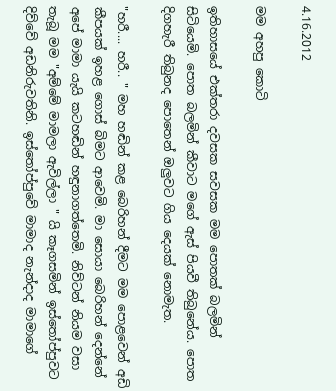4.16.2012

මම අහපු කොටි

ඉතිහාසයේ එක්තරා දවසක සවසක මම පොතක් බලමින් සිටියෙමි. පොත බලමින් කීවාට මගේ ඇස් පියවී තිබුනේය. පොත දිගහැරී තිබුනද පොතෙන් ඔලුවට ගිය දෙයක් නොමැත.

"හරී.... හරී.. " මහ හඬින් කළ බෙරිහන් දීමට මම පොළවෙන් අඩි කීපයක් ඉහළ ගොස් බිමට ආවෙමි. මා සොයා බෙරිහන් දෙන්නේ අපේ මාමා යැයි කටහඬින් හඳුනාගත්තෙමි. නිව්ටන් නියම වසා තැබූ මම "අම්මේ මාමලා ඇවිල්ලා " යි කෑගසමින් ඉස්තෝප්පුවට දිව්වේ අඩනිරුවතිනි. ඉස්තෝප්පුවේ මාමාද නැන්දාද මාමාගේ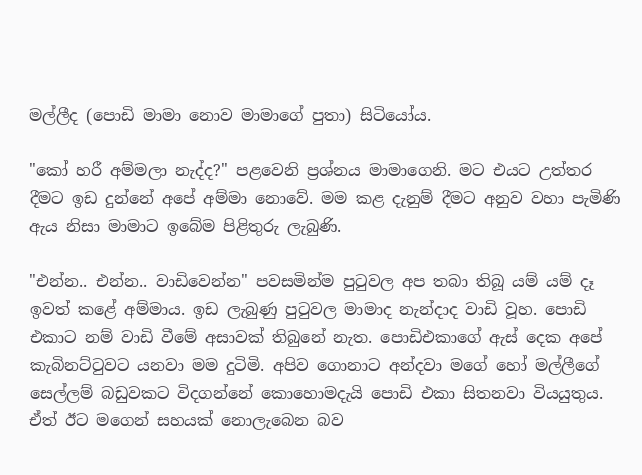මල්ලීද (පොඩි මාමා නොව මාමාගේ පුතා) සිටියෝය.

"කෝ හරී අම්මලා නැද්ද?" පළවෙනි ප්‍රශ්නය මාමාගෙනි. මට එයට උත්තර දීමට ඉඩ දුන්නේ අපේ අම්මා නොවේ. මම කළ දැනුම් දීමට අනුව වහා පැමිණි ඇය නිසා මාමාට ඉබේම පිළිතුරු ලැබුණි.

"එන්න.. එන්න.. වාඩිවෙන්න" පවසමින්ම පුටුවල අප තබා තිබූ යම් යම් දෑ ඉවත් කළේ අම්මාය. ඉඩ ලැබුණු පුටුවල මාමාද නැන්දාද වාඩි වූහ. පොඩි එකාට නම් වාඩි වීමේ අසාවක් තිබුනේ නැත. පොඩිඑකාගේ ඇස් දෙක අපේ කැබිනට්ටුවට යනවා මම දුටිමි. අපිව ගොනාට අන්දවා මගේ හෝ මල්ලීගේ සෙල්ලම් බඩුවකට විදගන්නේ කොහොමදැයි පොඩි එකා සිතනවා වියයුතුය. ඒත් ඊට මගෙන් සහයක් නොලැබෙන බව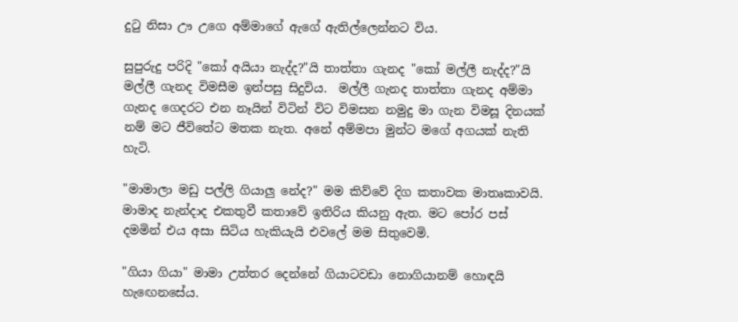දුටු නිසා ඌ උගෙ අම්මාගේ ඇගේ ඇතිල්ලෙන්නට විය.

සුපුරුදු පරිදි "කෝ අයියා නැද්ද?"යි තාත්තා ගැනද "කෝ මල්ලී නැද්ද?"යි මල්ලී ගැනද විමසීම ඉන්පසු සිදුවිය.  මල්ලී ගැනද තාත්තා ගැනද අම්මා ගැනද ගෙදරට එන නෑයින් විටින් විට විමසන නමුදු මා ගැන විමසූ දිනයක් නම් මට ජීවිතේට මතක නැත. අනේ අම්මපා මුන්ට මගේ අගයක් නැති හැටි.

"මාමාලා මඩු පල්ලි ගියාලු නේද?" මම කිව්වේ දිග කතාවක මාතෘකාවයි. මාමාද නැන්දාද එකතුවී කතාවේ ඉතිරිය කියනු ඇත. මට පෝර පස් දමමින් එය අසා සිටිය හැකියැයි එවලේ මම සිතුවෙමි.

"ගියා ගියා" මාමා උත්තර දෙන්නේ ගියාටවඩා නොගියානම් හොඳයි හැඟෙනසේය.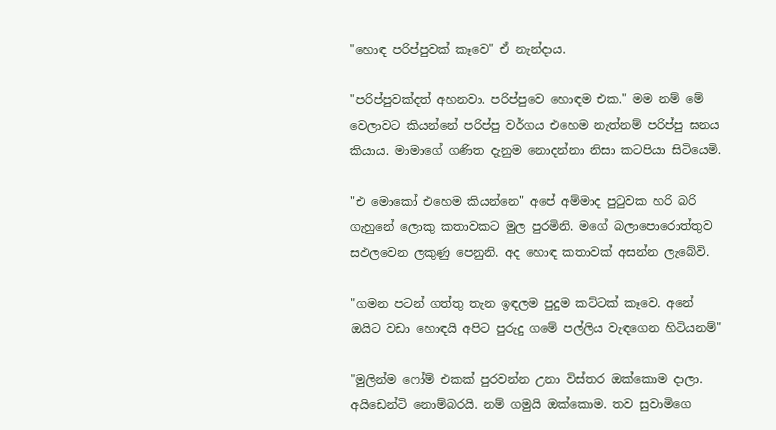"හොඳ පරිප්පුවක් කෑවෙ" ඒ නැන්දාය.

"පරිප්පුවක්දත් අහනවා. පරිප්පුවෙ හොඳම එක." මම නම් මේ වෙලාවට කියන්නේ පරිප්පු වර්ගය එහෙම නැත්නම් පරිප්පු ඝනය කියාය. මාමාගේ ගණිත දැනුම නොදන්නා නිසා කටපියා සිටියෙමි.

"එ මොකෝ එහෙම කියන්නෙ" අපේ අම්මාද පුටුවක හරි බරි ගැහුනේ ලොකු කතාවකට මුල පුරමිනි. මගේ බලාපොරොත්තුව සඵලවෙන ලකුණු පෙනුනි. අද හොඳ කතාවක් අසන්න ලැබේවි.

"ගමන පටන් ගත්තු තැන ඉඳලම පුදුම කට්ටක් කෑවෙ. අනේ ඔයිට වඩා හොඳයි අපිට පුරුදු ගමේ පල්ලිය වැඳගෙන හිටියනම්"

"මුලින්ම ෆෝම් එකක් පුරවන්න උනා විස්තර ඔක්කොම දාලා. අයිඩෙන්ටි නොම්බරයි. නම් ගමුයි ඔක්කොම. තව සුවාමිගෙ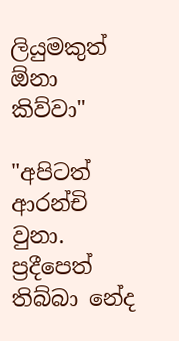ලියුමකුත් ඕනා කිව්වා"

"අපිටත් ආරන්චි වුනා. ප්‍රදීපෙත් තිබ්බා නේද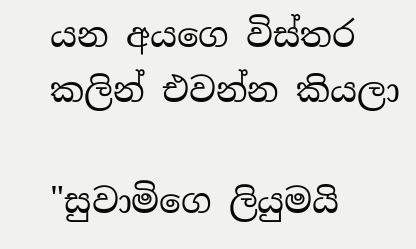යන අයගෙ විස්තර කලින් එවන්න කියලා

"සුවාමිගෙ ලියුමයි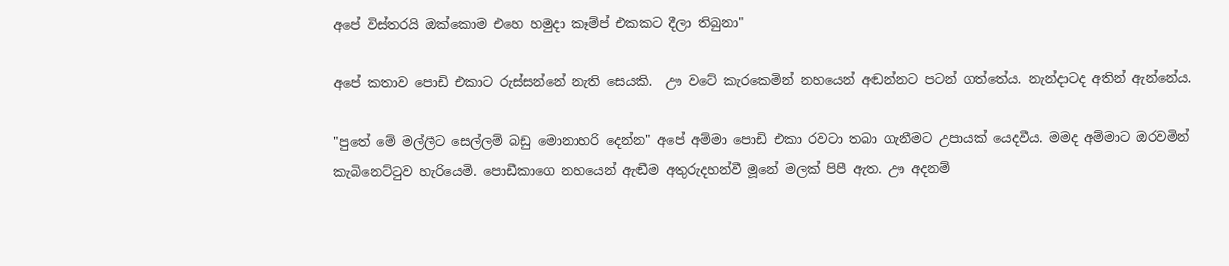අපේ විස්තරයි ඔක්කොම එහෙ හමුදා කෑම්ප් එකකට දීලා තිබුනා"

අපේ කතාව පොඩි එකාට රුස්සන්නේ නැති සෙයකි.  ඌ වටේ කැරකෙමින් නහයෙන් අඬන්නට පටන් ගත්තේය. නැන්දාටද අතින් ඇන්නේය.

"පුතේ මේ මල්ලීට සෙල්ලම් බඩු මොනාහරි දෙන්න" අපේ අම්මා පොඩි එකා රවටා තබා ගැනීමට උපායක් යෙදවීය. මමද අම්මාට ඔරවමින් කැබිනෙට්ටුව හැරියෙමි. පොඩීකාගෙ නහයෙන් ඇඬීම අතුරුදහන්වී මූනේ මලක් පිපී ඇත. ඌ අදනම්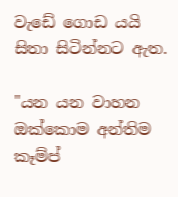වැඩේ ගොඩ යයි සිතා සිටින්නට ඇත.

"යන යන වාහන ඔක්කොම අන්තිම කෑම්ප්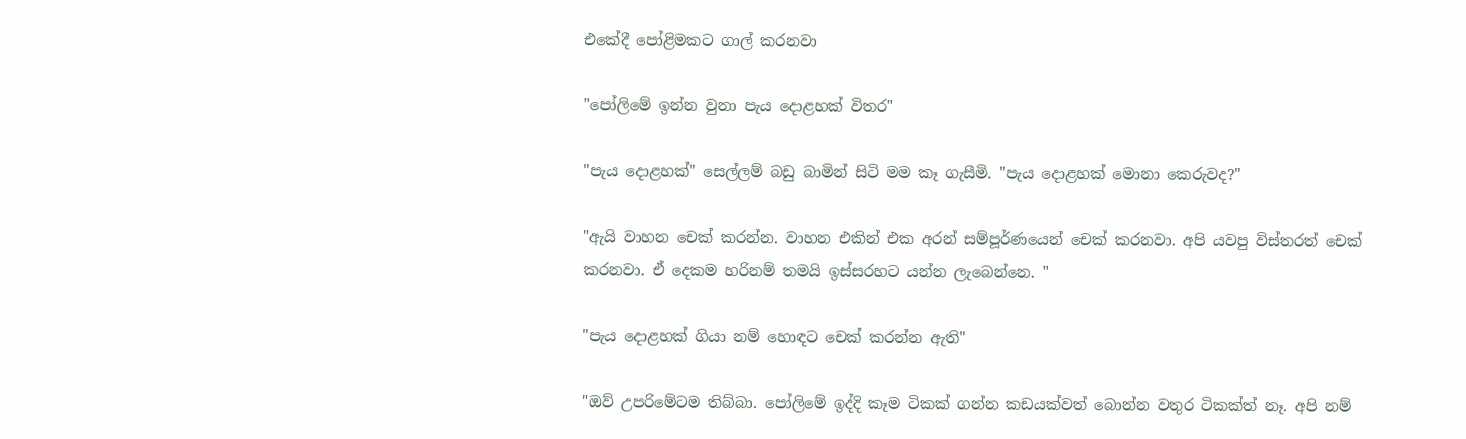එකේදී පෝළිමකට ගාල් කරනවා

"පෝලිමේ ඉන්න වුනා පැය දොළහක් විතර"

"පැය දොළහක්" සෙල්ලම් බඩු බාමින් සිටි මම කෑ ගැසීමි. "පැය දොළහක් මොනා කෙරුවද?"

"ඇයි වාහන චෙක් කරන්න. වාහන එකින් එක අරන් සම්පූර්ණයෙන් චෙක් කරනවා. අපි යවපු විස්තරත් චෙක් කරනවා. ඒ දෙකම හරිනම් තමයි ඉස්සරහට යන්න ලැබෙන්නෙ. "

"පැය දොළහක් ගියා නම් හොඳට චෙක් කරන්න ඇති"

"ඔව් උපරිමේටම තිබ්බා. පෝලිමේ ඉද්දි කෑම ටිකක් ගන්න කඩයක්වත් බොන්න වතුර ටිකක්ත් නෑ. අපි නම්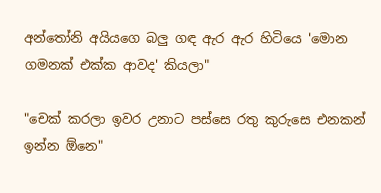අන්තෝනි අයියගෙ බලු ගඳ ඇර ඇර හිටියෙ 'මොන ගමනක් එක්ක ආවද' කියලා"

"චෙක් කරලා ඉවර උනාට පස්සෙ රතු කුරුසෙ එනකන් ඉන්න ඕනෙ"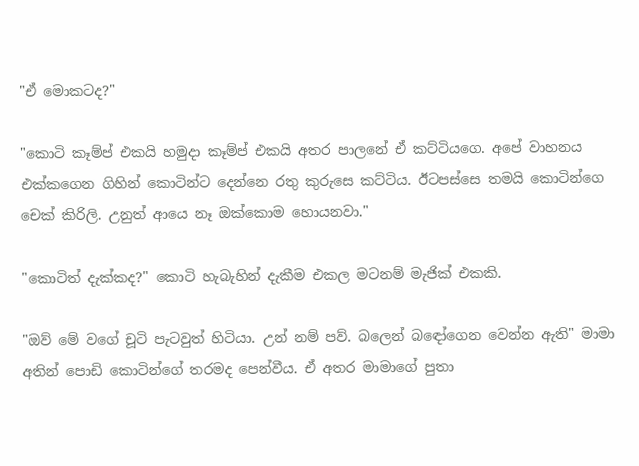"ඒ මොකටද?"

"කොටි කෑම්ප් එකයි හමුදා කෑම්ප් එකයි අතර පාලනේ ඒ කට්ටියගෙ. අපේ වාහනය එක්කගෙන ගිහින් කොටින්ට දෙන්නෙ රතු කුරුසෙ කට්ටිය. ඊටපස්සෙ තමයි කොටින්ගෙ චෙක් කිරිලි. උනුත් ආයෙ නෑ ඔක්කොම හොයනවා."

"කොටිත් දැක්කද?" කොටි හැබැහින් දැකීම එකල මටනම් මැජික් එකකි.

"ඔව් මේ වගේ චූටි පැටවුත් හිටියා. උන් නම් පව්. බලෙන් බඳෝගෙන වෙන්න ඇති" මාමා අතින් පොඩි කොටින්ගේ තරමද පෙන්වීය. ඒ අතර මාමාගේ පුතා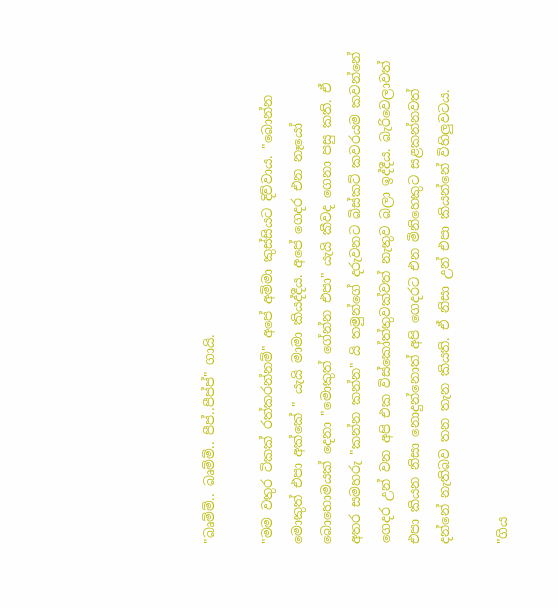"බෘම්ම්.. බෘම්ම්.. පීප්..පීප්ප්" ගායි.

"මම වතුර ටිකක් රත්කරන්නම්" අපේ අම්මා කුස්සියට දිව්වාය. "බොන්න මොකුත් එපා අක්කේ " යැයි මාමා කියද්දීය. අපේ ගෙදර එන නෑයෝ බොහොමයක් දෙනා "මොකුත් ගේන්න එපා" යැයි කීවද ගෙනා පසු කති. ඒ අතර සමහරු "කන්න කන්න" යි තමුන්ගේ දරුවනට බිස්කට් කවරයම කවන්නේ ගෙදර උන් වන අපි එක විස්කෝත්තුවක්වත් නැතුව බලා ඉද්දීය. බැරිවෙලාවත් එපා කියන නිසා නොදුන්නොත් අපි ගෙදරට එන මිනිහෙකුට සළකන්නවත් දන්නේ නැතිබව තන තැන කියති. ඒ නිසා උන් එපා කියන්නේ විහිලුවටය.

"ගිය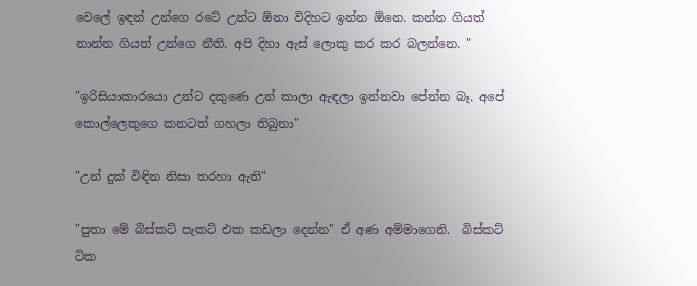වෙලේ ඉඳන් උන්ගෙ රටේ උන්ට ඕනා විදිහට ඉන්න ඕනෙ. කන්න ගියත් නාන්න ගියත් උන්ගෙ නීති. අපි දිහා ඇස් ලොකු කර කර බලන්නෙ. "

"ඉරිසියාකාරයො උන්ට දකුණෙ උන් කාලා ඇඳලා ඉන්නවා පේන්න බෑ. අපේ කොල්ලෙකුගෙ කනටත් ගහලා තිබුනා"

"උන් දුක් විඳින නිසා තරහා ඇති"

"පුතා මේ බිස්කට් පැකට් එක කඩලා දෙන්න" ඒ අණ අම්මාගෙනි.  බිස්කට් ටික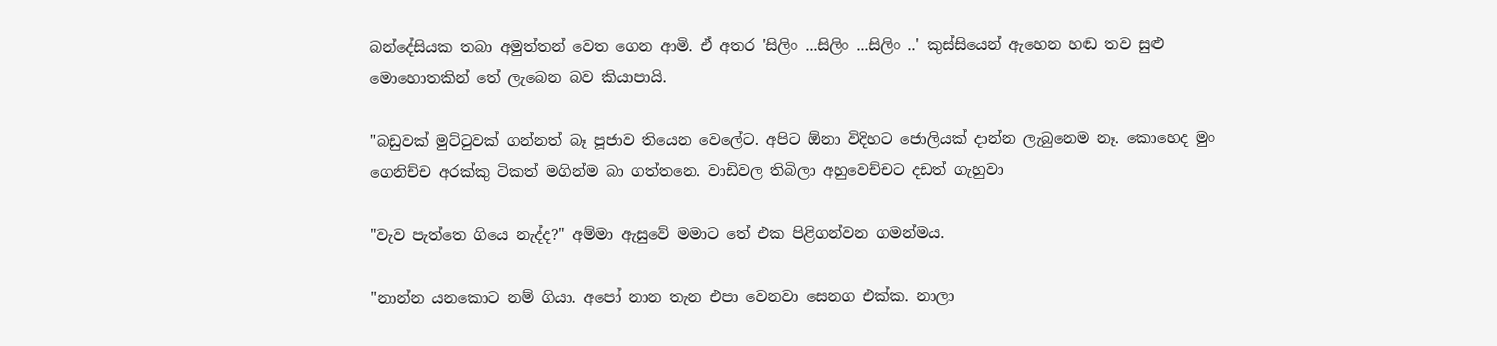බන්දේසියක තබා අමුත්තන් වෙත ගෙන ආමි. ඒ අතර 'සිලිං ...සිලිං ...සිලිං ..' කුස්සියෙන් ඇහෙන හඬ තව සුළු මොහොතකින් තේ ලැබෙන බව කියාපායි.

"බඩුවක් මුට්ටුවක් ගන්නත් බෑ පූජාව තියෙන වෙලේට. අපිට ඕනා විදිහට ජොලියක් දාන්න ලැබුනෙම නෑ. කොහෙද මුං ගෙනිච්ච අරක්කු ටිකත් මගින්ම බා ගත්තනෙ. වාඩිවල තිබිලා අහුවෙච්චට දඩත් ගැහුවා

"වැව පැත්තෙ ගියෙ නැද්ද?" අම්මා ඇසුවේ මමාට තේ එක පිළිගන්වන ගමන්මය.

"නාන්න යනකොට නම් ගියා. අපෝ නාන තැන එපා වෙනවා සෙනග එක්ක. නාලා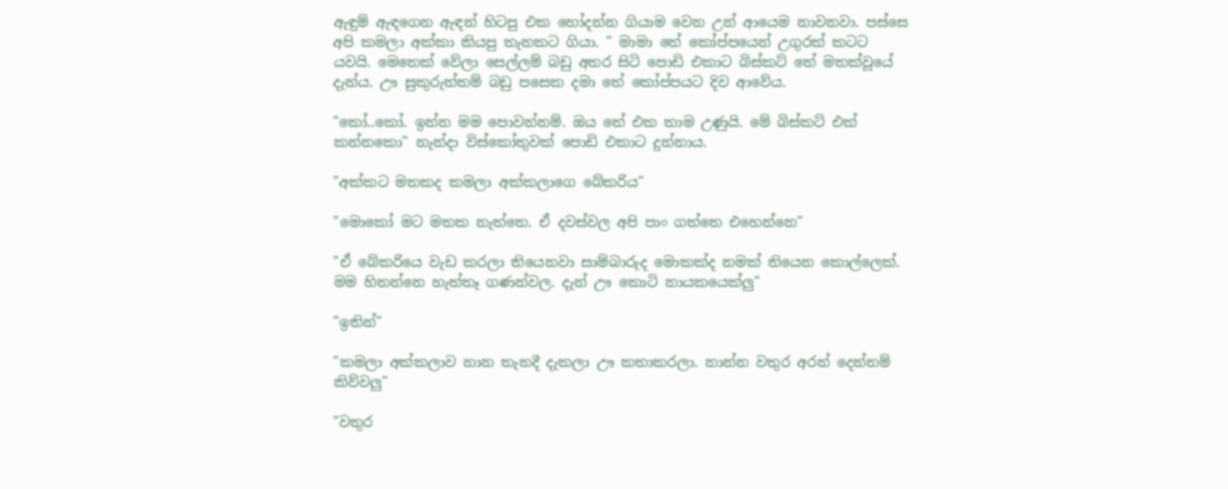ඇඳුම් ඇඳගෙන ඇඳන් හිටපු එක හෝදන්න ගියාම වෙන උන් ආයෙම නාවනවා. පස්සෙ අපි කමලා අක්කා කියපු තැනකට ගියා. " මාමා තේ කෝප්පයෙන් උගුරක් කටට යවයි. මෙතෙක් වේලා සෙල්ලම් බඩු අතර සිටි පොඩි එකාට බිස්කට් තේ මතක්වූයේ දැන්ය. ඌ සුකුරුත්තම් බඩු පසෙක දමා තේ කෝප්පයට දිව ආවේය.

"කෝ..කෝ. ඉන්න මම පොවන්නම්. ඔය තේ එක තාම උණුයි. මේ බිස්කට් එක් කන්නකො" නැන්දා විස්කෝතුවක් පොඩි එකාට දුන්නාය.

"අක්කට මතකද කමලා අක්කලාගෙ බේකරිය"

"මොකෝ මට මතක නැත්තෙ. ඒ දවස්වල අපි පාං ගත්තෙ එහෙන්නෙ"

"ඒ බේකරියෙ වැඩ කරලා තියෙනවා සාම්බාරුද මොකක්ද නමක් තියෙන කොල්ලෙක්. මම හිතන්නෙ හැත්තෑ ගණන්වල. දැන් ඌ කොටි නායකයෙක්ලු"

"ඉතින්"

"කමලා අක්කලාව නාන තැනදී දැකලා ඌ කතාකරලා. නාන්න වතුර අරන් දෙන්නම් කිව්වලු"

"වතුර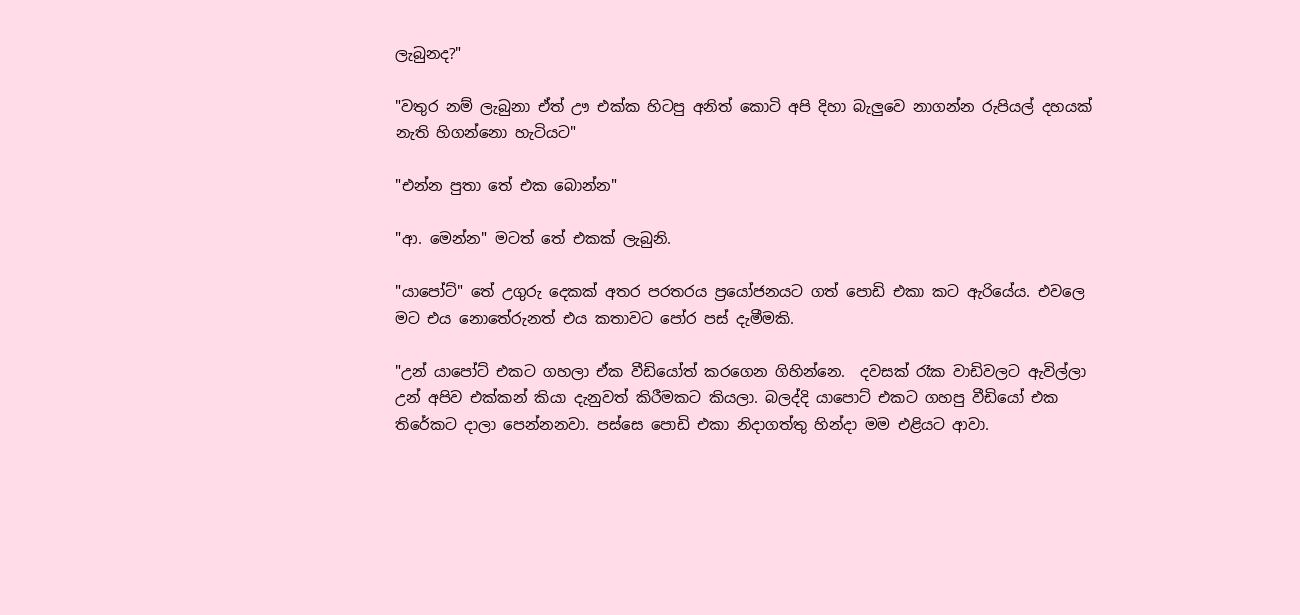ලැබුනද?"

"වතුර නම් ලැබුනා ඒත් ඌ එක්ක හිටපු අනිත් කොටි අපි දිහා බැලුවෙ නාගන්න රුපියල් දහයක් නැති හිගන්නො හැටියට"

"එන්න පුතා තේ එක බොන්න"

"ආ. මෙන්න" මටත් තේ එකක් ලැබුනි.

"යාපෝට්" තේ උගුරු දෙකක් අතර පරතරය ප්‍රයෝජනයට ගත් පොඩි එකා කට ඇරියේය. එවලෙ මට එය නොතේරුනත් එය කතාවට පෝර පස් දැමීමකි.

"උන් යාපෝට් එකට ගහලා ඒක වීඩියෝත් කරගෙන ගිහින්නෙ.  දවසක් රෑක වාඩිවලට ඇවිල්ලා උන් අපිව එක්කන් කියා දැනුවත් කිරීමකට කියලා. බලද්දි යාපොට් එකට ගහපු වීඩියෝ එක තිරේකට දාලා පෙන්නනවා. පස්සෙ පොඩි එකා නිදාගත්තු හින්දා මම එළියට ආවා.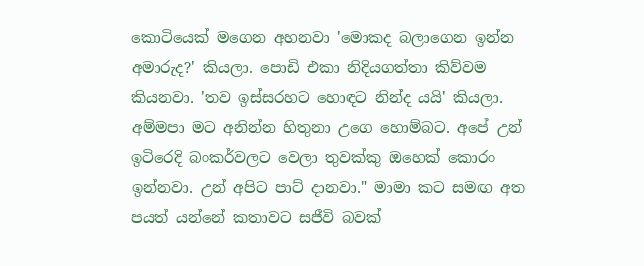කොටියෙක් මගෙන අහනවා 'මොකද බලාගෙන ඉන්න අමාරුද?' කියලා. පොඩි එකා නිදියගත්තා කිව්වම කියනවා. 'තව ඉස්සරහට හොඳට නින්ද යයි' කියලා.  අම්මපා මට අනින්න හිතුනා උගෙ හොම්බට. අපේ උන් ඉටිරෙදි බංකර්වලට වෙලා තුවක්කු ඔහෙක් කොරං ඉන්නවා. උන් අපිට පාට් දානවා." මාමා කට සමඟ අත පයත් යන්නේ කතාවට සජීවි බවක්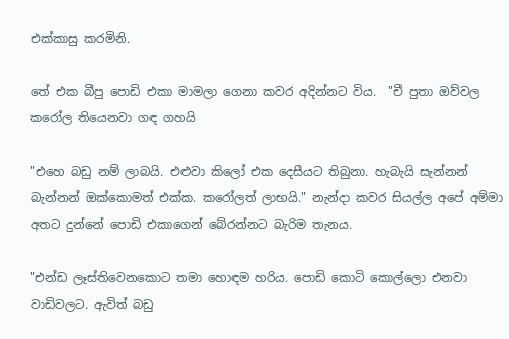එක්කාසු කරමිනි.

තේ එක බීපු පොඩි එකා මාමලා ගෙනා කවර අදින්නට විය.  "චී පුතා ඔව්වල කරෝල තියෙනවා ගඳ ගහයි

"එහෙ බඩු නම් ලාබයි. එළුවා කිලෝ එක දෙසීයට තිබුනා. හැබැයි සැන්නන් බැන්නන් ඔක්කොමත් එක්ක. කරෝලත් ලාභයි." නැන්දා කවර සියල්ල අපේ අම්මා අතට දුන්නේ පොඩි එකාගෙන් බේරන්නට බැරිම තැනය.

"එන්ඩ ලෑස්තිවෙනකොට තමා හොඳම හරිය. පොඩි කොටි කොල්ලො එනවා වාඩිවලට. ඇවිත් බඩු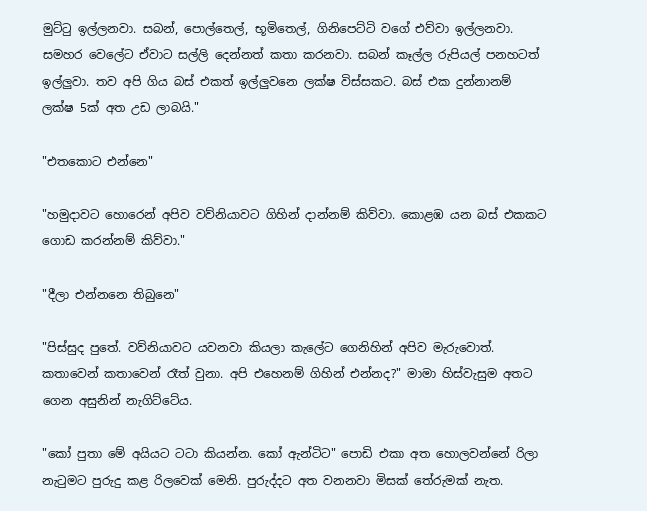මුට්ටු ඉල්ලනවා. සබන්, පොල්තෙල්, භූමිතෙල්, ගිනිපෙට්ටි වගේ එව්වා ඉල්ලනවා. සමහර වෙලේට ඒවාට සල්ලි දෙන්නත් කතා කරනවා. සබන් කෑල්ල රුපියල් පනහටත් ඉල්ලුවා. තව අපි ගිය බස් එකත් ඉල්ලුවනෙ ලක්ෂ විස්සකට. බස් එක දුන්නානම් ලක්ෂ 5ක් අත උඩ ලාබයි."

"එතකොට එන්නෙ"

"හමුදාවට හොරෙන් අපිව වව්නියාවට ගිහින් දාන්නම් කිව්වා. කොළඹ යන බස් එකකට ගොඩ කරන්නම් කිව්වා."

"දීලා එන්නනෙ තිබුනෙ"

"පිස්සුද පුතේ. වව්නියාවට යවනවා කියලා කැලේට ගෙනිහින් අපිව මැරුවොත්. කතාවෙන් කතාවෙන් රෑත් වුනා. අපි එහෙනම් ගිහින් එන්නද?" මාමා හිස්වැසුම අතට ගෙන අසුනින් නැගිට්ටේය.

"කෝ පුතා මේ අයියට ටටා කියන්න. කෝ ඇන්ටිට" පොඩි එකා අත හොලවන්නේ රිලා නැටුමට පුරුදු කළ රිලවෙක් මෙනි. පුරුද්දට අත වනනවා මිසක් තේරුමක් නැත.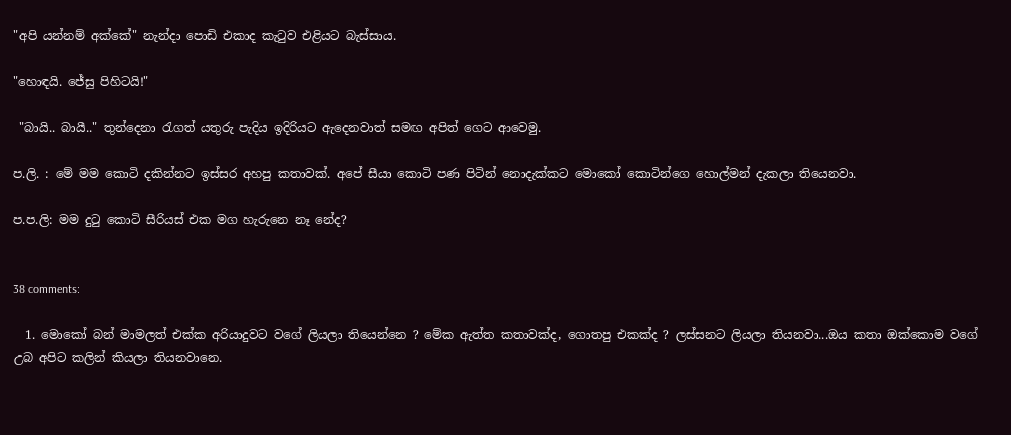"අපි යන්නම් අක්කේ" නැන්දා පොඩි එකාද කැටුව එළියට බැස්සාය.

"හොඳයි. ජේසු පිහිටයි!"

 "බායි.. බායී.." තුන්දෙනා රැගත් යතුරු පැදිය ඉදිරියට ඇදෙනවාත් සමඟ අපිත් ගෙට ආවෙමු.

ප.ලි. : මේ මම කොටි දකින්නට ඉස්සර අහපු කතාවක්. අපේ සීයා කොටි පණ පිටින් නොදැක්කට මොකෝ කොටින්ගෙ හොල්මන් දැකලා තියෙනවා.

ප.ප.ලි: මම දුටු කොටි සීරියස් එක මග හැරුනෙ නෑ නේද?


38 comments:

  1. මොකෝ බන් මාමලත් එක්ක අරියාදුවට වගේ ලියලා තියෙන්නෙ ? මේක ඇත්ත කතාවක්ද, ගොතපු එකක්ද ? ලස්සනට ලියලා තියනවා...ඔය කතා ඔක්කොම වගේ උබ අපිට කලින් කියලා තියනවානෙ.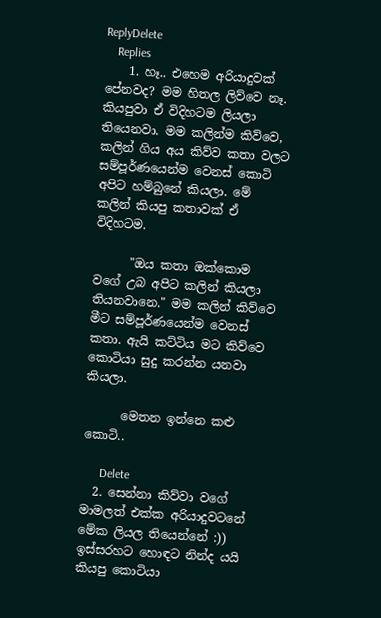ReplyDelete
    Replies
    1. හෑ.. එහෙම අරියාදුවක් පේනවද? මම හිතල ලිව්වෙ නෑ. කියපුවා ඒ විදිහටම ලියලා තියෙනවා. මම කලින්ම කිව්වෙ, කලින් ගිය අය කිව්ව කතා වලට සම්පූර්ණයෙන්ම වෙනස් කොටි අපිට හම්බුනේ කියලා. මේ කලින් කියපු කතාවක් ඒ විදිහටම.

      "ඔය කතා ඔක්කොම වගේ උබ අපිට කලින් කියලා තියනවානෙ." මම කලින් කිව්වෙ මීට සම්පූර්ණයෙන්ම වෙනස් කතා. ඇයි කට්ටිය මට කිව්වෙ කොටියා සුදු කරන්න යනවා කියලා.

      මෙතන ඉන්නෙ කළු කොටි..

      Delete
  2. සෙන්නා කිව්වා වගේ මාමලත් එක්ක අරියාදුවටනේ මේක ලියල තියෙන්නේ :)) ඉස්සරහට හොඳට නින්ද යයි කියපු කොටියා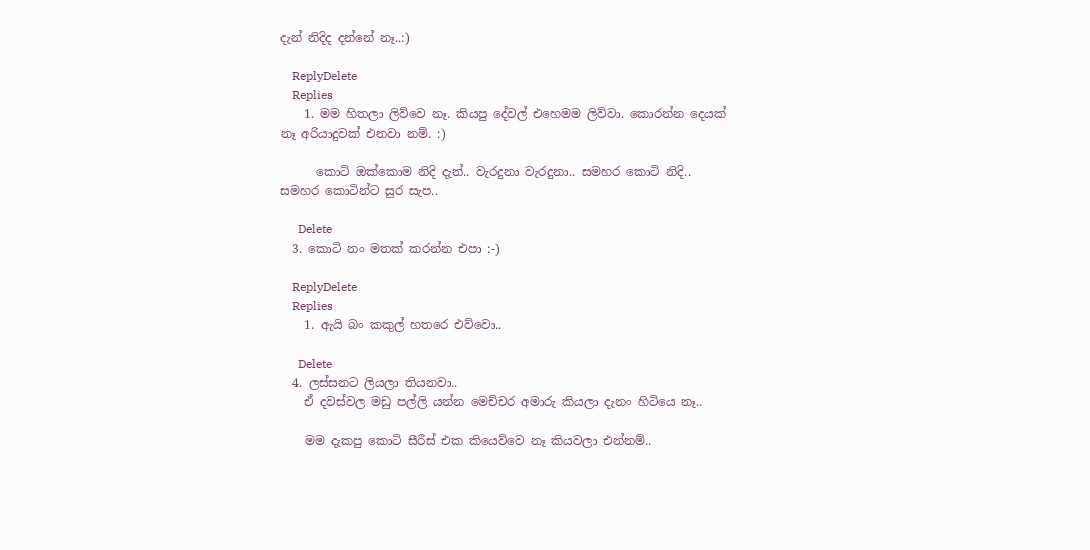දැන් නිදිද දන්නේ නෑ..:)

    ReplyDelete
    Replies
    1. මම හිතලා ලිව්වෙ නෑ. කියපු දේවල් එහෙමම ලිව්වා. කොරන්න දෙයක් නෑ අරියාදුවක් එනවා නම්. :)

      කොටි ඔක්කොම නිදි දැන්.. වැරදුනා වැරදුනා.. සමහර කොටි නිදි.. සමහර කොටින්ට සුර සැප..

      Delete
  3. කොටි නං මතක් කරන්න එපා :-)

    ReplyDelete
    Replies
    1. ඇයි බං කකුල් හතරෙ එව්වො..

      Delete
  4. ලස්සනට ලියලා තියනවා..
    ඒ දවස්වල මඩු පල්ලි යන්න මෙච්චර අමාරු කියලා දැනං හිටියෙ නෑ..

    මම දැකපු කොටි සීරීස් එක කියෙව්වෙ නෑ කියවලා එන්නම්..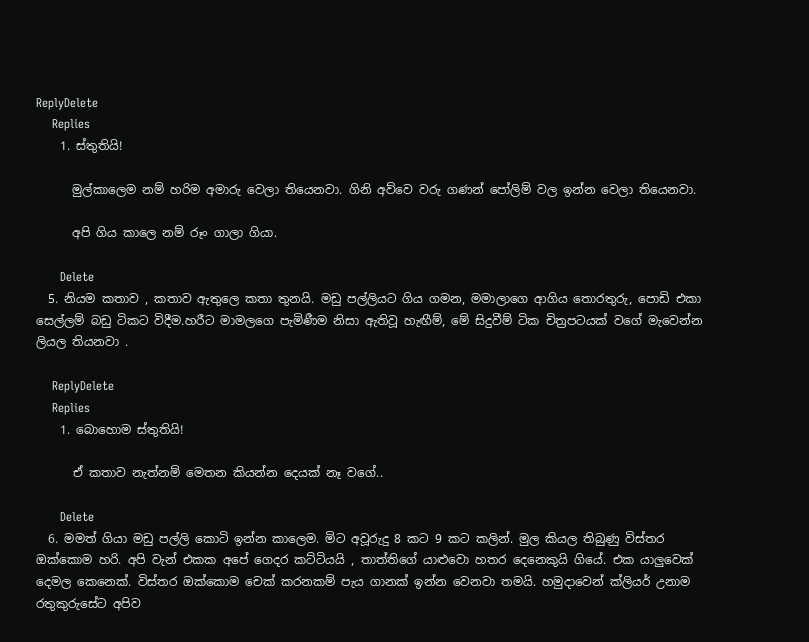ReplyDelete
    Replies
    1. ස්තුතියි!

      මුල්කාලෙම නම් හරිම අමාරු වෙලා තියෙනවා. ගිනි අව්වෙ වරු ගණන් පෝලිම් වල ඉන්න වෙලා තියෙනවා.

      අපි ගිය කාලෙ නම් රූං ගාලා ගියා.

      Delete
  5. නියම කතාව , කතාව ඇතුලෙ කතා තුනයි. මඩු පල්ලියට ගිය ගමන, මමාලාගෙ ආගිය තොරතුරු, පොඩි එකා සෙල්ලම් බඩු ටිකට විදීම.හරීට මාමලගෙ පැමිණීම නිසා ඇතිවූ හැඟීම්, මේ සිදුවීම් ටික චිත්‍රපටයක් වගේ මැවෙන්න ලියල තියනවා .

    ReplyDelete
    Replies
    1. බොහොම ස්තුතියි!

      ඒ කතාව නැත්නම් මෙතන කියන්න දෙයක් නෑ වගේ..

      Delete
  6. මමත් ගියා මඩු පල්ලි කොටි ඉන්න කාලෙම. මිට අවූරුදු 8 කට 9 කට කලින්. මුල කියල තිබුණු විස්තර ඔක්කොම හරි. අපි වැන් එකක අපේ ගෙදර කට්ටියයි , තාත්තිගේ යාළුවො හතර දෙනෙකුයි ගියේ. එක යාලුවෙක් දෙමල කෙනෙක්. විස්තර ඔක්කොම චෙක් කරනකම් පැය ගානක් ඉන්න වෙනවා තමයි. හමුදාවෙන් ක්ලියර් උනාම රතුකුරුසේට අපිව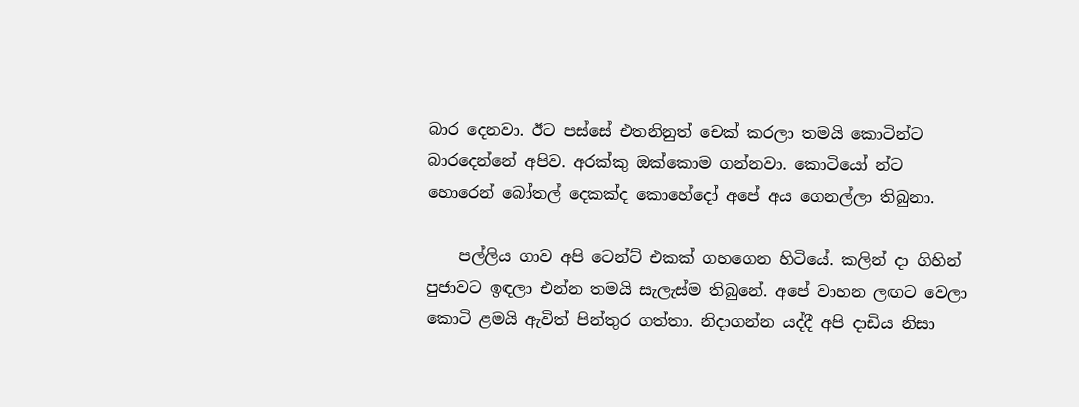බාර දෙනවා. ඊට පස්සේ එතනිනුත් චෙක් කරලා තමයි කොටින්ට බාරදෙන්නේ අපිව. අරක්කු ඔක්කොම ගන්නවා. කොටියෝ න්ට හොරෙන් බෝතල් දෙකක්ද කොහේදෝ අපේ අය ගෙනල්ලා තිබුනා.

    පල්ලිය ගාව අපි ටෙන්ට් එකක් ගහගෙන හිටියේ. කලින් දා ගිහින් පුජාවට ඉඳලා එන්න තමයි සැලැස්ම තිබුනේ. අපේ වාහන ලඟට වෙලා කොටි ළමයි ඇවිත් පින්තුර ගත්තා. නිදාගන්න යද්දී අපි දාඩිය නිසා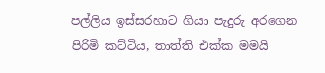පල්ලිය ඉස්සරහාට ගියා පැදුරු අරගෙන පිරිමි කට්ටිය, තාත්ති එක්ක මමයි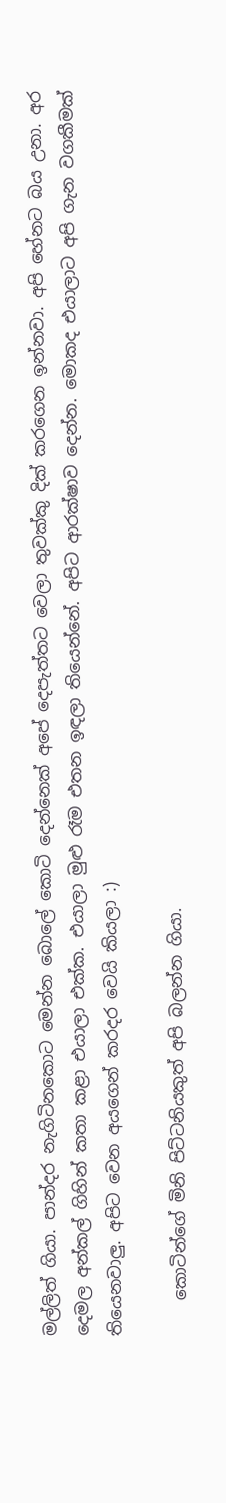මල්ලිත් ගියා. පාන්දර නැගිටිනකොට මෙන්න බොලේ කොටි දෙන්නෙක් අපේ දෙපැත්තට වෙලා තුවක්කු දික් කරගෙන ඉන්නවා. අපි හේනට බය උනා. අර දෙමල අන්කල් ගිහින් කතා කළා එයාලා එක්ක. එයාලා මුළු රෑම එතන ඉඳලා තියෙන්නේ. අපිට ආරක්ෂාව දෙන්න. මොකද එයාලාට අපි ගැන වගකීමක් තියෙනවාලු. අපිට වෙන අයගෙන් කරදර වෙයි කියලා :)

    කොටින්ගේ මිනි පිට්ටනියකුත් අපි බලන්න ගියා.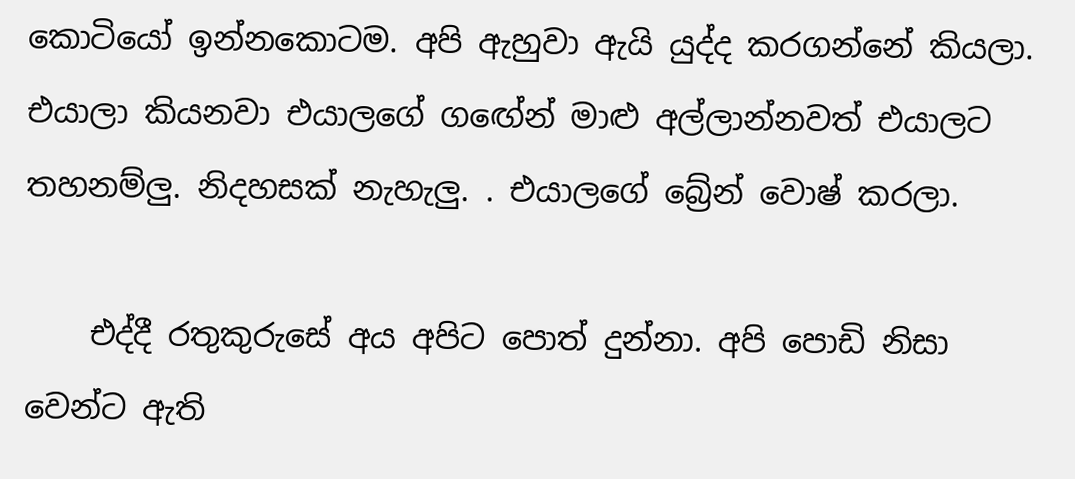කොටියෝ ඉන්නකොටම. අපි ඇහුවා ඇයි යුද්ද කරගන්නේ කියලා. එයාලා කියනවා එයාලගේ ගඟේන් මාළු අල්ලාන්නවත් එයාලට තහනම්ලු. නිදහසක් නැහැලු. . එයාලගේ බ්‍රේන් වොෂ් කරලා.

    එද්දී රතුකුරුසේ අය අපිට පොත් දුන්නා. අපි පොඩි නිසා වෙන්ට ඇති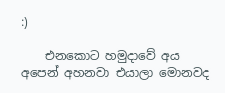:)

    එනකොට හමුදාවේ අය අපෙන් අහනවා එයාලා මොනවද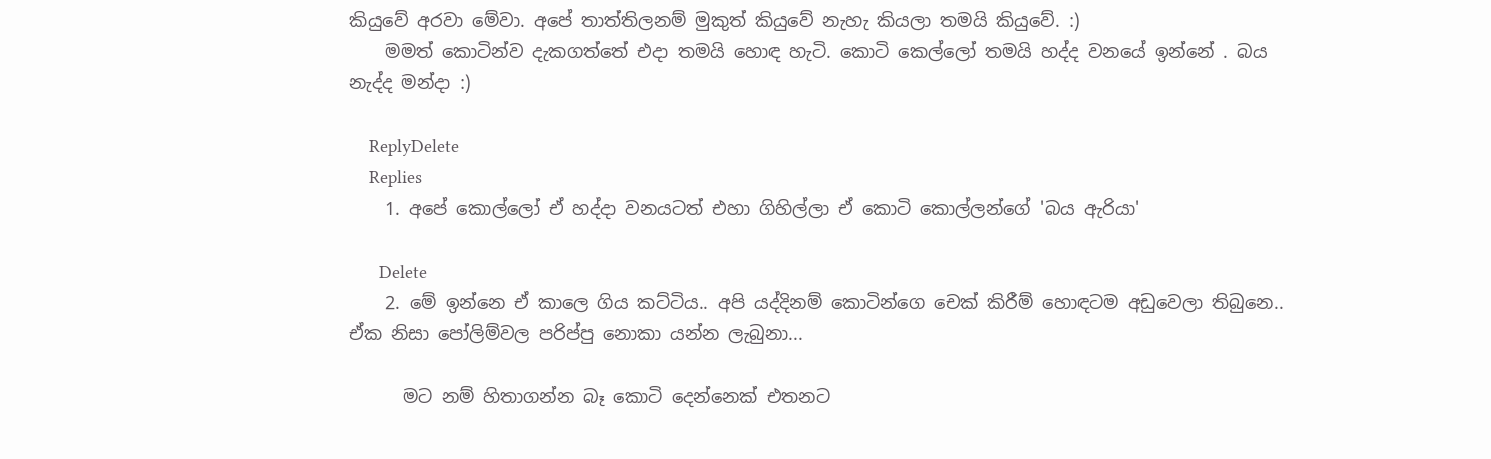කියුවේ අරවා මේවා. අපේ තාත්තිලනම් මුකුත් කියුවේ නැහැ කියලා තමයි කියුවේ. :)
    මමත් කොටින්ව දැකගත්තේ එදා තමයි හොඳ හැටි. කොටි කෙල්ලෝ තමයි හද්ද වනයේ ඉන්නේ . බය නැද්ද මන්දා :)

    ReplyDelete
    Replies
    1. අපේ කොල්ලෝ ඒ හද්දා වනයටත් එහා ගිහිල්ලා ඒ කොටි කොල්ලන්ගේ 'බය ඇරියා'

      Delete
    2. මේ ඉන්නෙ ඒ කාලෙ ගිය කට්ටිය.. අපි යද්දිනම් කොටින්ගෙ චෙක් කිරීම් හොඳටම අඩුවෙලා තිබුනෙ.. ඒක නිසා පෝලිම්වල පරිප්පු නොකා යන්න ලැබුනා...

      මට නම් හිතාගන්න බෑ කොටි දෙන්නෙක් එතනට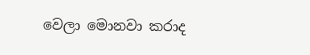වෙලා මොනවා කරාද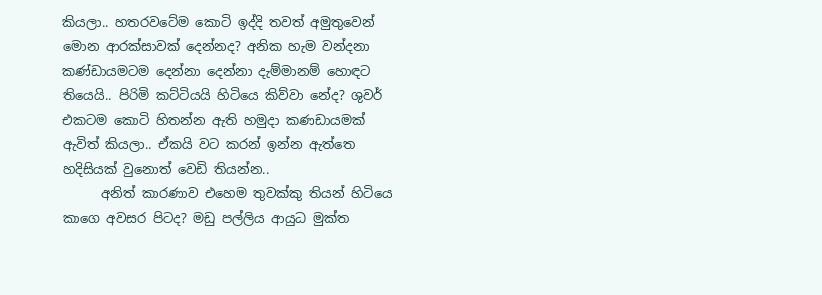කියලා.. හතරවටේම කොටි ඉද්දි තවත් අමුතුවෙන් මොන ආරක්සාවක් දෙන්නද? අනික හැම වන්දනා කණ්ඩායමටම දෙන්නා දෙන්නා දැම්මානම් හොඳට තියෙයි.. පිරිමි කට්ටියයි හිටියෙ කිව්වා නේද? ශුවර් එකටම කොටි හිතන්න ඇති හමුදා කණඩායමක් ඇවිත් කියලා.. ඒකයි වට කරන් ඉන්න ඇත්තෙ හදිසියක් වුනොත් වෙඩි තියන්න..
      අනිත් කාරණාව එහෙම තුවක්කු තියන් හිටියෙ කාගෙ අවසර පිටද? මඩු පල්ලිය ආයුධ මුක්ත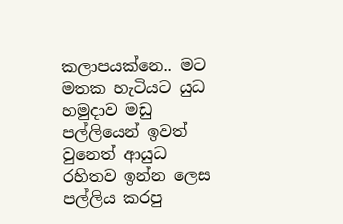කලාපයක්නෙ.. මට මතක හැටියට යුධ හමුදාව මඩු පල්ලියෙන් ඉවත් වුනෙත් ආයුධ රහිතව ඉන්න ලෙස පල්ලිය කරපු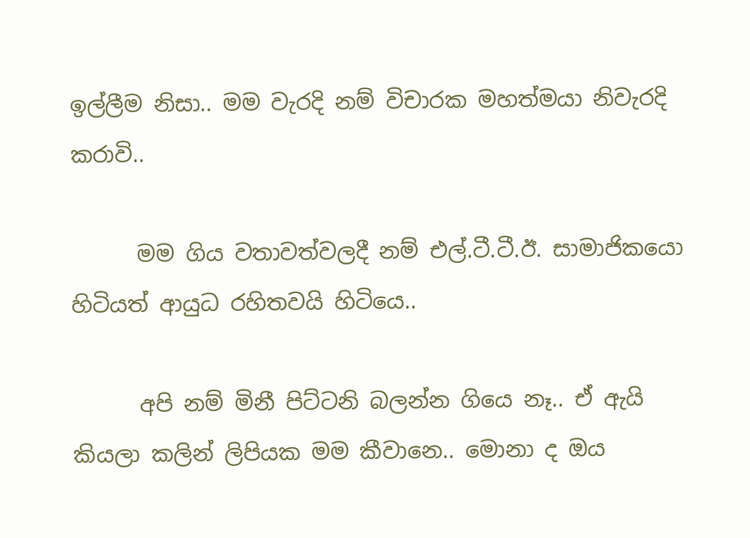ඉල්ලීම නිසා.. මම වැරදි නම් විචාරක මහත්මයා නිවැරදි කරාවි..

      මම ගිය වතාවත්වලදී නම් එල්.ටී.ටී.ඊ. සාමාජිකයො හිටියත් ආයුධ රහිතවයි හිටියෙ..

      අපි නම් මිනී පිට්ටනි බලන්න ගියෙ නෑ.. ඒ ඇයි කියලා කලින් ලිපියක මම කීවානෙ.. මොනා ද ඔය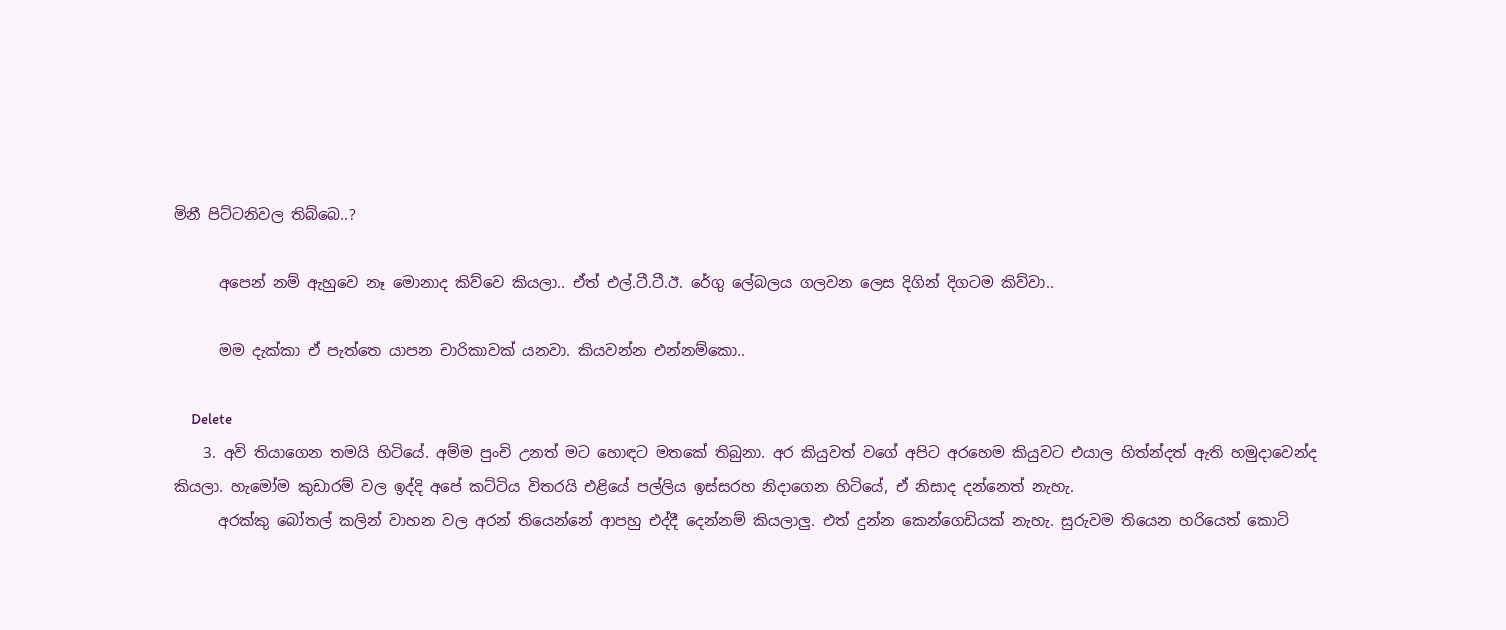මිනී පිට්ටනිවල තිබ්බෙ..?

      අපෙන් නම් ඇහුවෙ නෑ මොනාද කිව්වෙ කියලා.. ඒත් එල්.ටී.ටී.ඊ. රේගු ලේබලය ගලවන ලෙස දිගින් දිගටම කිව්වා..

      මම දැක්කා ඒ පැත්තෙ යාපන චාරිකාවක් යනවා. කියවන්න එන්නම්කො..

      Delete
    3. අවි තියාගෙන තමයි හිටියේ. අම්ම පුංචි උනත් මට හොඳට මතකේ තිබුනා. අර කියුවත් වගේ අපිට අරහෙම කියුවට එයාල හිත්න්දත් ඇති හමුදාවෙන්ද කියලා. හැමෝම කුඩාරම් වල ඉද්දි අපේ කට්ටිය විතරයි එළියේ පල්ලිය ඉස්සරහ නිදාගෙන හිටියේ, ඒ නිසාද දන්නෙත් නැහැ.
      අරක්කු බෝතල් කලින් වාහන වල අරන් තියෙන්නේ ආපහු එද්දී දෙන්නම් කියලාලු. එත් දුන්න කෙන්ගෙඩියක් නැහැ. සුරුවම තියෙන හරියෙත් කොටි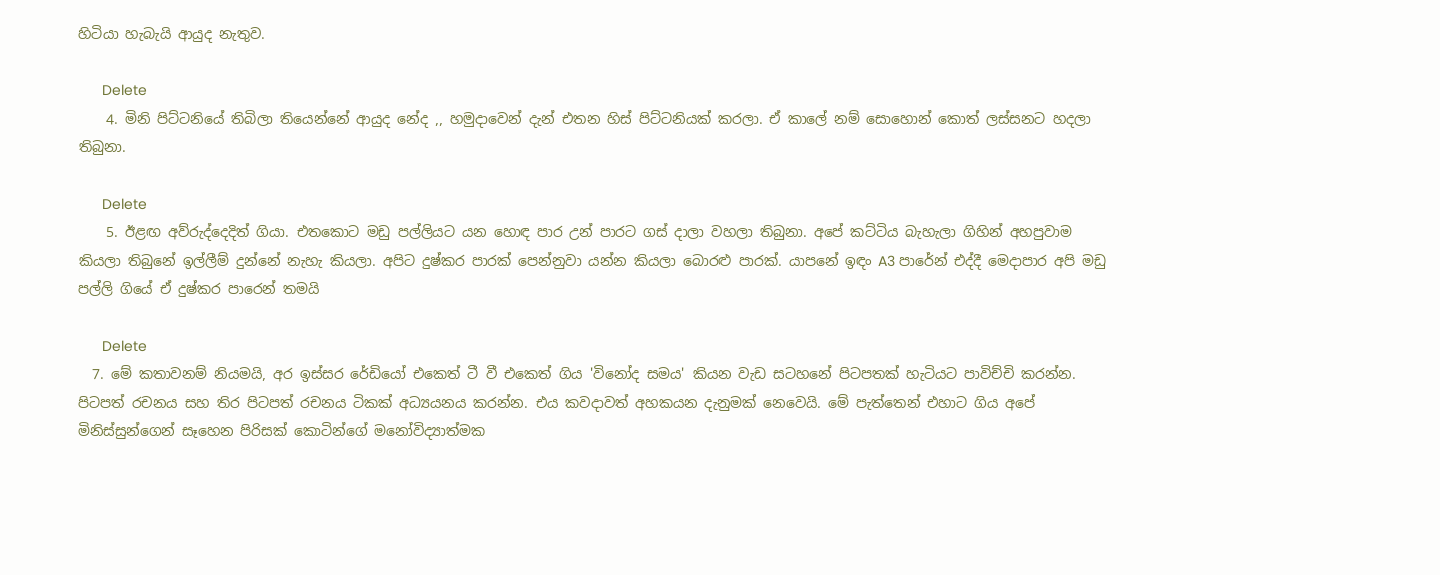හිටියා හැබැයි ආයුද නැතුව.

      Delete
    4. මිනි පිට්ටනියේ තිබිලා තියෙන්නේ ආයුද නේද ,, හමුදාවෙන් දැන් එතන හිස් පිට්ටනියක් කරලා. ඒ කාලේ නම් සොහොන් කොත් ලස්සනට හදලා තිබුනා.

      Delete
    5. ඊළඟ අව්රුද්දෙදිත් ගියා. එතකොට මඩු පල්ලියට යන හොඳ පාර උන් පාරට ගස් දාලා වහලා තිබුනා. අපේ කට්ටිය බැහැලා ගිහින් අහපුවාම කියලා තිබුනේ ඉල්ලීම් දුන්නේ නැහැ කියලා. අපිට දුෂ්කර පාරක් පෙන්නුවා යන්න කියලා බොරළු පාරක්. යාපනේ ඉඳං A3 පාරේන් එද්දී මෙදාපාර අපි මඩු පල්ලි ගියේ ඒ දුෂ්කර පාරෙන් තමයි

      Delete
  7. මේ කතාවනම් නියමයි, අර ඉස්සර රේඩියෝ එකෙත් ටී වී එකෙත් ගිය 'විනෝද සමය' කියන වැඩ සටහනේ පිටපතක් හැටියට පාවිච්චි කරන්න. පිටපත් රචනය සහ තිර පිටපත් රචනය ටිකක් අධ්‍යයනය කරන්න. එය කවදාවත් අහකයන දැනුමක් නෙවෙයි. මේ පැත්තෙන් එහාට ගිය අපේ මිනිස්සුන්ගෙන් සෑහෙන පිරිසක් කොටින්ගේ මනෝවිද්‍යාත්මක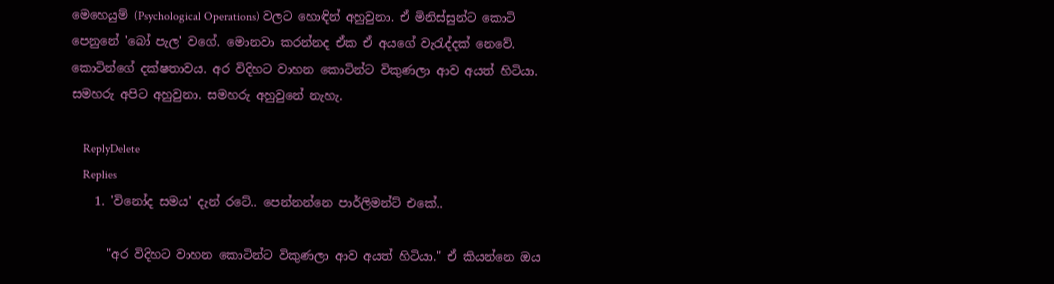මෙහෙයුම් (Psychological Operations) වලට හොඳින් අහුවුනා. ඒ මිනිස්සුන්ට කොටි පෙනුනේ 'බෝ පැල' වගේ. මොනවා කරන්නද ඒක ඒ අයගේ වැරැද්දක් නෙවේ. කොටින්ගේ දක්ෂතාවය. අර විදිහට වාහන කොටින්ට විකුණලා ආව අයත් හිටියා. සමහරු අපිට අහුවුනා. සමහරු අහුවුනේ නැහැ.

    ReplyDelete
    Replies
    1. 'විනෝද සමය' දැන් රටේ.. පෙන්නන්නෙ පාර්ලිමන්ට් එකේ..

      "අර විදිහට වාහන කොටින්ට විකුණලා ආව අයත් හිටියා." ඒ කියන්නෙ ඔය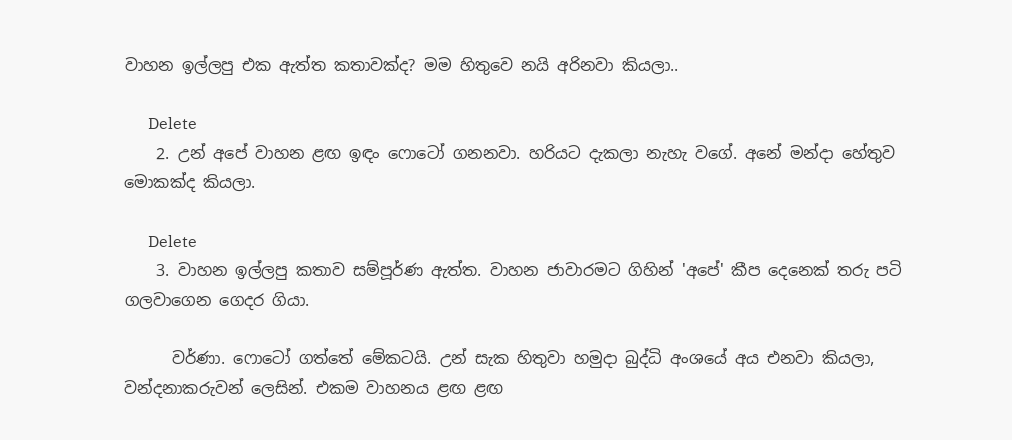වාහන ඉල්ලපු එක ඇත්ත කතාවක්ද? මම හිතුවෙ නයි අරිනවා කියලා..

      Delete
    2. උන් අපේ වාහන ළඟ ඉඳං ෆොටෝ ගනනවා. හරියට දැකලා නැහැ වගේ. අනේ මන්දා හේතුව මොකක්ද කියලා.

      Delete
    3. වාහන ඉල්ලපු කතාව සම්පූර්ණ ඇත්ත. වාහන ජාවාරමට ගිහින් 'අපේ' කීප දෙනෙක් තරු පටි ගලවාගෙන ගෙදර ගියා.

      වර්ණා. ෆොටෝ ගත්තේ මේකටයි. උන් සැක හිතුවා හමුදා බුද්ධි අංශයේ අය එනවා කියලා, වන්දනාකරුවන් ලෙසින්. එකම වාහනය ළඟ ළඟ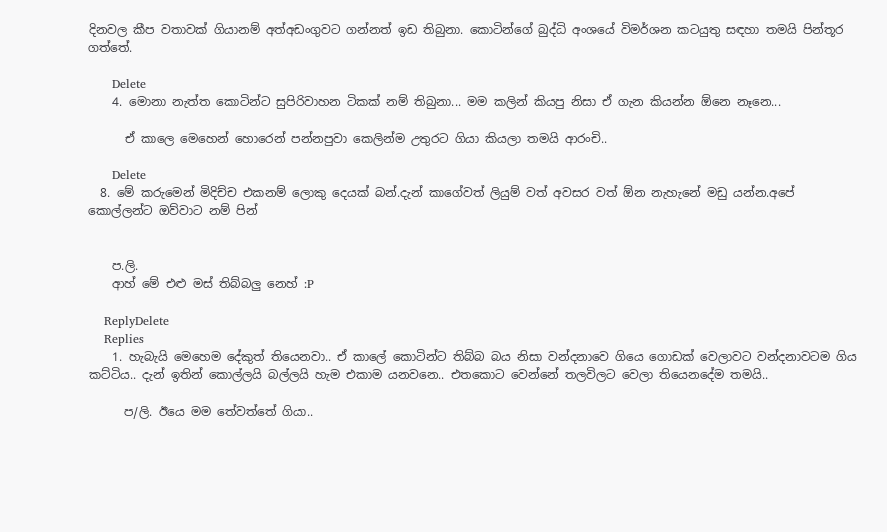දිනවල කීප වතාවක් ගියානම් අත්අඩංගුවට ගන්නත් ඉඩ තිබුනා. කොටින්ගේ බුද්ධි අංශයේ විමර්ශන කටයුතු සඳහා තමයි පින්තූර ගත්තේ.

      Delete
    4. මොනා නැත්ත කොටින්ට සුපිරිවාහන ටිකක් නම් තිබුනා... මම කලින් කියපු නිසා ඒ ගැන කියන්න ඕනෙ නෑනෙ...

      ඒ කාලෙ මෙහෙන් හොරෙන් පන්නපුවා කෙලින්ම උතුරට ගියා කියලා තමයි ආරංචි..

      Delete
  8. මේ කරුමෙන් මිදිච්ච එකනම් ලොකු දෙයක් බන්.දැන් කාගේවත් ලියුම් වත් අවසර වත් ඕන නැහැනේ මඩු යන්න.අපේ කොල්ලන්ට ඔව්වාට නම් පින්


    ප.ලි.
    ආහ් මේ එළු මස් තිබ්බලු නෙහ් :P

    ReplyDelete
    Replies
    1. හැබැයි මෙහෙම දේකුත් තියෙනවා.. ඒ කාලේ කොටින්ට තිබ්බ බය නිසා වන්දනාවෙ ගියෙ ගොඩක් වෙලාවට වන්දනාවටම ගිය කට්ටිය.. දැන් ඉතින් කොල්ලයි බල්ලයි හැම එකාම යනවනෙ.. එතකොට වෙන්නේ තලවිලට වෙලා තියෙනදේම තමයි..

      ප/ලි. ඊයෙ මම තේවත්තේ ගියා..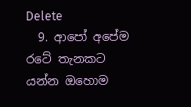Delete
  9. ආපෝ අපේම රටේ තැනකට යන්න ඔහොම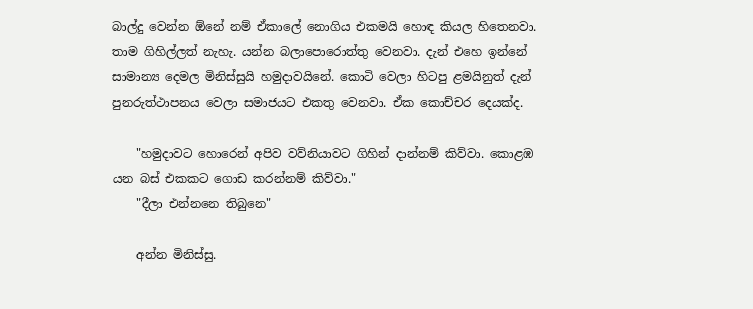බාල්දු වෙන්න ඕනේ නම් ඒකාලේ නොගිය එකමයි හොඳ කියල හිතෙනවා. තාම ගිහිල්ලත් නැහැ. යන්න බලාපොරොත්තු වෙනවා. දැන් එහෙ ඉන්නේ සාමාන්‍ය දෙමල මිනිස්සුයි හමුදාවයිනේ. කොටි වෙලා හිටපු ළමයිනුත් දැන් පුනරුත්ථාපනය වෙලා සමාජයට එකතු වෙනවා. ඒක කොච්චර දෙයක්ද.

    "හමුදාවට හොරෙන් අපිව වව්නියාවට ගිහින් දාන්නම් කිව්වා. කොළඹ යන බස් එකකට ගොඩ කරන්නම් කිව්වා."
    "දීලා එන්නනෙ තිබුනෙ"

    අන්න මිනිස්සු.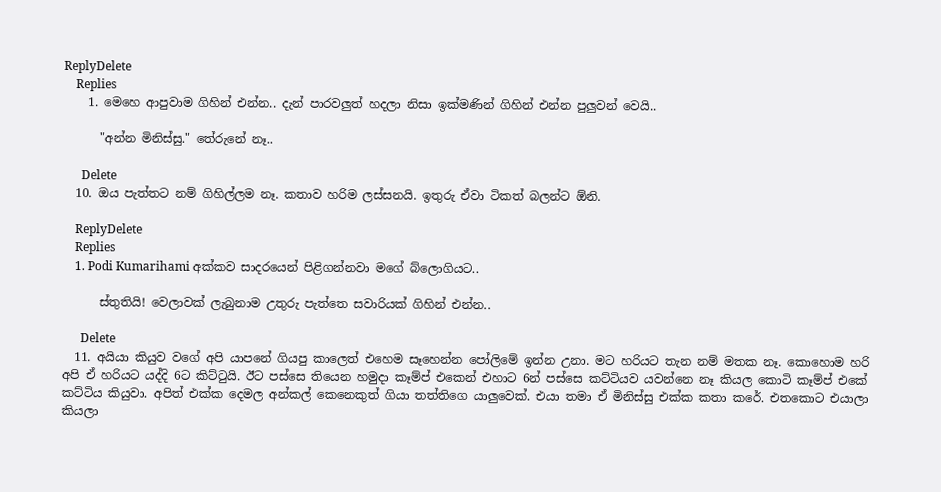ReplyDelete
    Replies
    1. මෙහෙ ආපුවාම ගිහින් එන්න.. දැන් පාරවලුත් හදලා නිසා ඉක්මණින් ගිහින් එන්න පුලුවන් වෙයි..

      "අන්න මිනිස්සු." තේරුනේ නෑ..

      Delete
  10. ඔය පැත්තට නම් ගිහිල්ලම නෑ. කතාව හරිම ලස්සනයි. ඉතුරු ඒවා ටිකත් බලන්ට ඕනි.

    ReplyDelete
    Replies
    1. Podi Kumarihami අක්කව සාදරයෙන් පිළිගන්නවා මගේ බ්ලොගියට..

      ස්තුතියි! වෙලාවක් ලැබුනාම උතුරු පැත්තෙ සවාරියක් ගිහින් එන්න..

      Delete
  11. අයියා කියුව වගේ අපි යාපනේ ගියපු කාලෙත් එහෙම සෑහෙන්න පෝලිමේ ඉන්න උනා. මට හරියට තැන නම් මතක නෑ. කොහොම හරි අපි ඒ හරියට යද්දි 6ට කිට්ටුයි. ඊට පස්සෙ තියෙන හමුදා කෑම්ප් එකෙන් එහාට 6න් පස්සෙ කට්ටියව යවන්නෙ නෑ කියල කොටි කෑම්ප් එකේ කට්ටිය කියුවා. අපිත් එක්ක දෙමල අන්කල් කෙනෙකුත් ගියා තත්තිගෙ යාලුවෙක්. එයා තමා ඒ මිනිස්සු එක්ක කතා කරේ. එතකොට එයාලා කියලා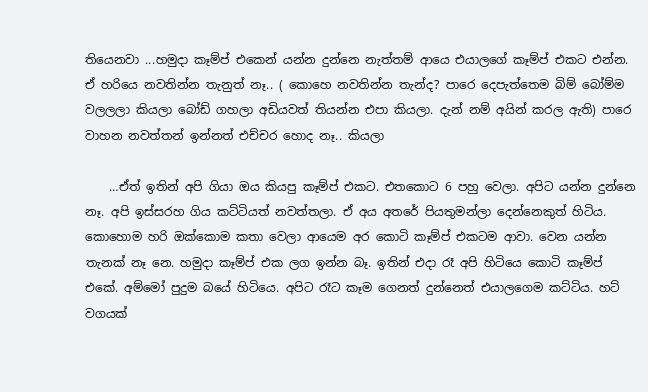තියෙනවා ...හමුදා කෑම්ප් එකෙන් යන්න දුන්නෙ නැත්තම් ආයෙ එයාලගේ කෑම්ප් එකට එන්න. ඒ හරියෙ නවතින්න තැනුත් නෑ.. ( කොහෙ නවතින්න තැන්ද? පාරෙ දෙපැත්තෙම බිම් බෝම්ම වලලලා කියලා බෝඩ් ගහලා අඩියවත් තියන්න එපා කියලා. දැන් නම් අයින් කරල ඇති) පාරෙ වාහන නවත්තන් ඉන්නත් එච්චර හොද නෑ.. කියලා

    …ඒත් ඉතින් අපි ගියා ඔය කියපු කෑම්ප් එකට. එතකොට 6 පහු වෙලා. අපිට යන්න දුන්නෙ නෑ. අපි ඉස්සරහ ගිය කට්ටියත් නවත්තලා. ඒ අය අතරේ පියතුමන්ලා දෙන්නෙකුත් හිටිය. කොහොම හරි ඔක්කොම කතා වෙලා ආයෙම අර කොටි කෑම්ප් එකටම ආවා. වෙන යන්න තැනක් නෑ නෙ. හමුදා කෑම්ප් එක ලග ඉන්න බෑ. ඉතින් එදා රෑ අපි හිටියෙ කොටි කෑම්ප් එකේ. අම්මෝ පුදුම බයේ හිටියෙ. අපිට රෑට කෑම ගෙනත් දුන්නෙත් එයාලගෙම කට්ටිය. හට් වගයක්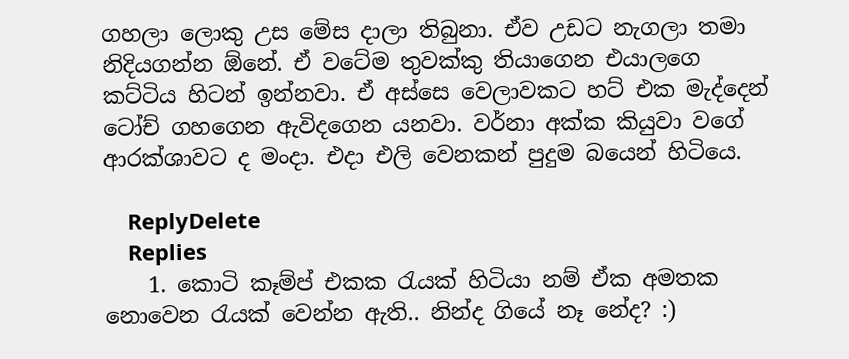ගහලා ලොකු උස මේස දාලා තිබුනා. ඒව උඩට නැගලා තමා නිදියගන්න ඕනේ. ඒ වටේම තුවක්කු තියාගෙන එයාලගෙ කට්ටිය හිටන් ඉන්නවා. ඒ අස්සෙ වෙලාවකට හට් එක මැද්දෙන් ටෝච් ගහගෙන ඇවිදගෙන යනවා. වර්නා අක්ක කියුවා වගේ ආරක්ශාවට ද මංදා. එදා එලි වෙනකන් පුදුම බයෙන් හිටියෙ.

    ReplyDelete
    Replies
    1. කොටි කෑම්ප් එකක රැයක් හිටියා නම් ඒක අමතක නොවෙන රැයක් වෙන්න ඇති.. නින්ද ගියේ නෑ නේද? :)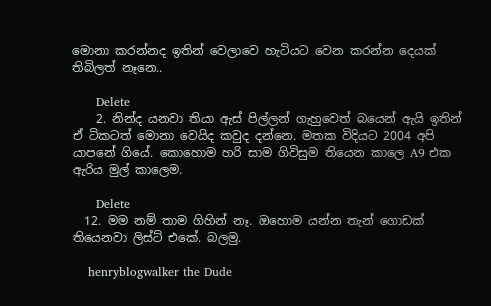මොනා කරන්නද ඉතින් වෙලාවෙ හැටියට වෙන කරන්න දෙයක් තිබිලත් නෑනෙ..

      Delete
    2. නින්ද යනවා තියා ඇස් පිල්ලන් ගැහුවෙත් බයෙන් ඇයි ඉතින් ඒ ටිකටත් මොනා වෙයිද කවුද දන්නෙ. මතක විදියට 2004 අපි යාපනේ ගියේ. කොහොම හරි සාම ගිවිසුම තියෙන කාලෙ A9 එක ඇරිය මුල් කාලෙම.

      Delete
  12. මම නම් තාම ගිහින් නෑ. ඔහොම යන්න තැන් ගොඩක් තියෙනවා ලිස්ට් එකේ. බලමු.

    henryblogwalker the Dude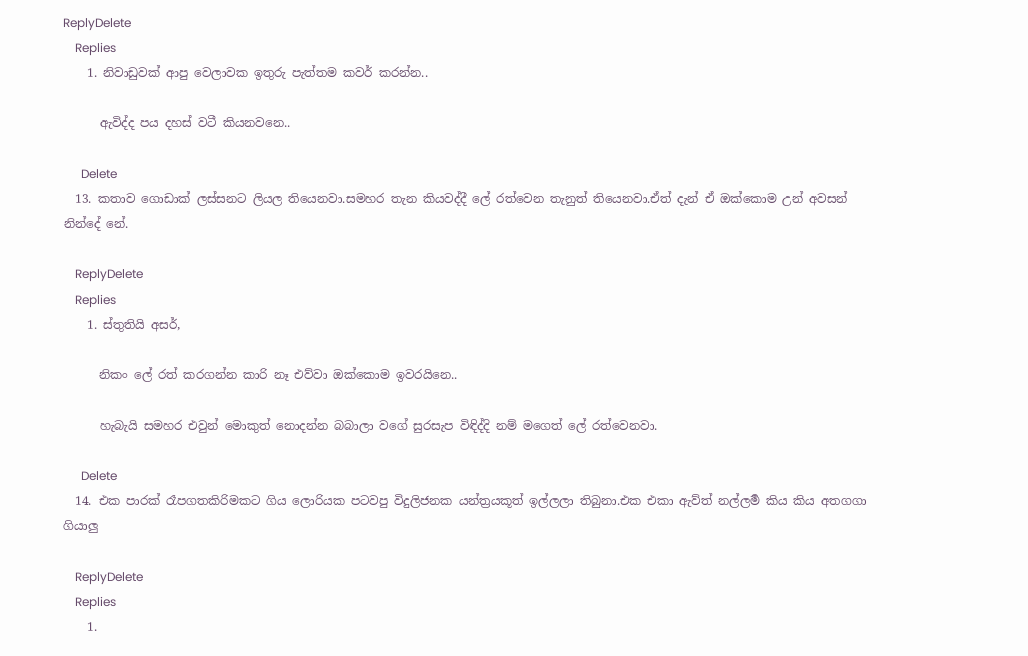ReplyDelete
    Replies
    1. නිවාඩුවක් ආපු වෙලාවක ඉතුරු පැත්තම කවර් කරන්න..

      ඇවිද්ද පය දහස් වටී කියනවනෙ..

      Delete
  13. කතාව ගොඩාක් ලස්සනට ලියල තියෙනවා.සමහර තැන කියවද්දී ලේ රත්වෙන තැනුත් තියෙනවා.ඒත් දැන් ඒ ඔක්කොම උන් අවසන් නින්දේ නේ.

    ReplyDelete
    Replies
    1. ස්තුතියි අසර්,

      නිකං ලේ රත් කරගන්න කාරි නෑ එව්වා ඔක්කොම ඉවරයිනෙ..

      හැබැයි සමහර එවුන් මොකුත් නොදන්න බබාලා වගේ සුරසැප විඳිද්දි නම් මගෙත් ලේ රත්වෙනවා.

      Delete
  14. එක පාරක් රෑපගතකිරිමකට ගිය ලොරියක පටවපු විදුලිජනක යන්ත්‍රයකූත් ඉල්ලලා තිබුනා.එක එකා ඇව්ත් නල්ලර්‍ම කිය කිය අතගගා ගියාලු

    ReplyDelete
    Replies
    1.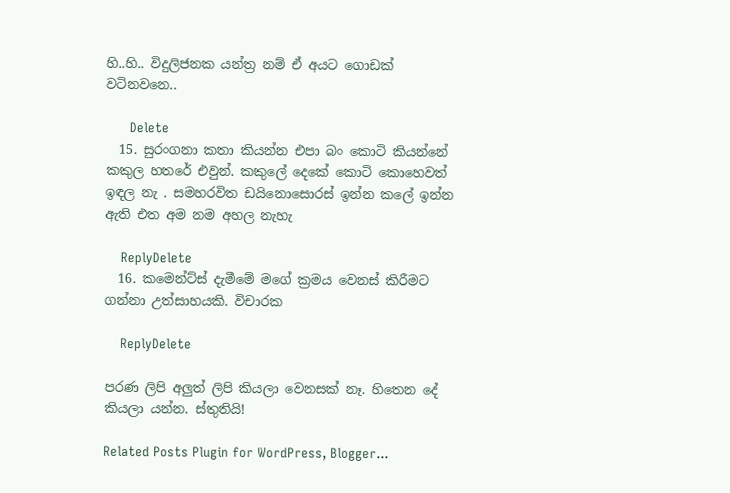හි..හි.. විදුලිජනක යන්ත්‍ර නම් ඒ අයට ගොඩක් වටිනවනෙ..

      Delete
  15. සුරංගනා කතා කියන්න එපා බං කොටි කියන්නේ කකුල හතරේ එවුන්. කකුලේ දෙකේ කොටි කොහෙවත් ඉඳල නැ . සමහරවිත ඩයිනොසොරස් ඉන්න කලේ ඉන්න ඇති එත අම නම අහල නැහැ

    ReplyDelete
  16. කමෙන්ට්ස් දැමීමේ මගේ ක්‍රමය වෙනස් කිරීමට ගන්නා උත්සාහයකි. විචාරක

    ReplyDelete

පරණ ලිපි අලුත් ලිපි කියලා වෙනසක් නෑ. හිතෙන දේ කියලා යන්න. ස්තුතියි!

Related Posts Plugin for WordPress, Blogger...